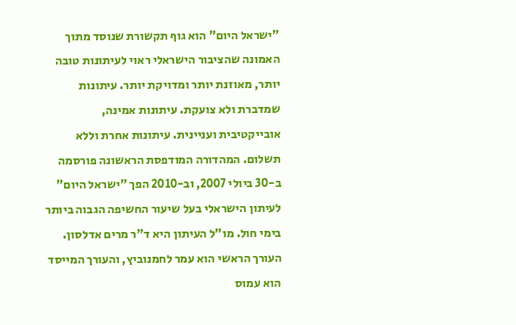"ישראל היום" הוא גוף תקשורת שנוסד מתוך האמונה שהציבור הישראלי ראוי לעיתונות טובה יותר, מאוזנת יותר ומדויקת יותר. עיתונות שמדברת ולא צועקת. עיתונות אמינה, אובייקטיבית ועניינית. עיתונות אחרת וללא תשלום. המהדורה המודפסת הראשונה פורסמה ב-30 ביולי 2007, וב-2010 הפך "ישראל היום" לעיתון הישראלי בעל שיעור החשיפה הגבוה ביותר בימי חול. מו"ל העיתון היא ד"ר מרים אדלסון. העורך הראשי הוא עמר לחמנוביץ, והעורך המייסד הוא עמוס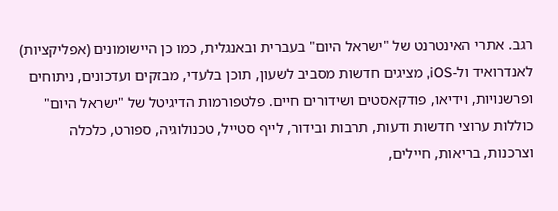רגב. אתרי האינטרנט של "ישראל היום" בעברית ובאנגלית, כמו כן היישומונים (אפליקציות) לאנדרואיד ול-iOS, מציגים חדשות מסביב לשעון, תוכן בלעדי, מבזקים ועדכונים, ניתוחים ופרשנויות, וידיאו, פודקאסטים ושידורים חיים. פלטפורמות הדיגיטל של "ישראל היום" כוללות ערוצי חדשות ודעות, תרבות ובידור, לייף סטייל, טכנולוגיה, ספורט, כלכלה וצרכנות, בריאות, חיילים,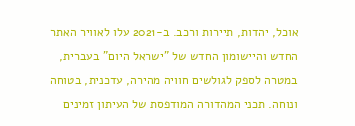אוכל, יהדות, תיירות ורכב. ב-2021 עלו לאוויר האתר החדש והיישומון החדש של "ישראל היום" בעברית, במטרה לספק לגולשים חוויה מהירה, עדכנית, בטוחה ונוחה. תכני המהדורה המודפסת של העיתון זמינים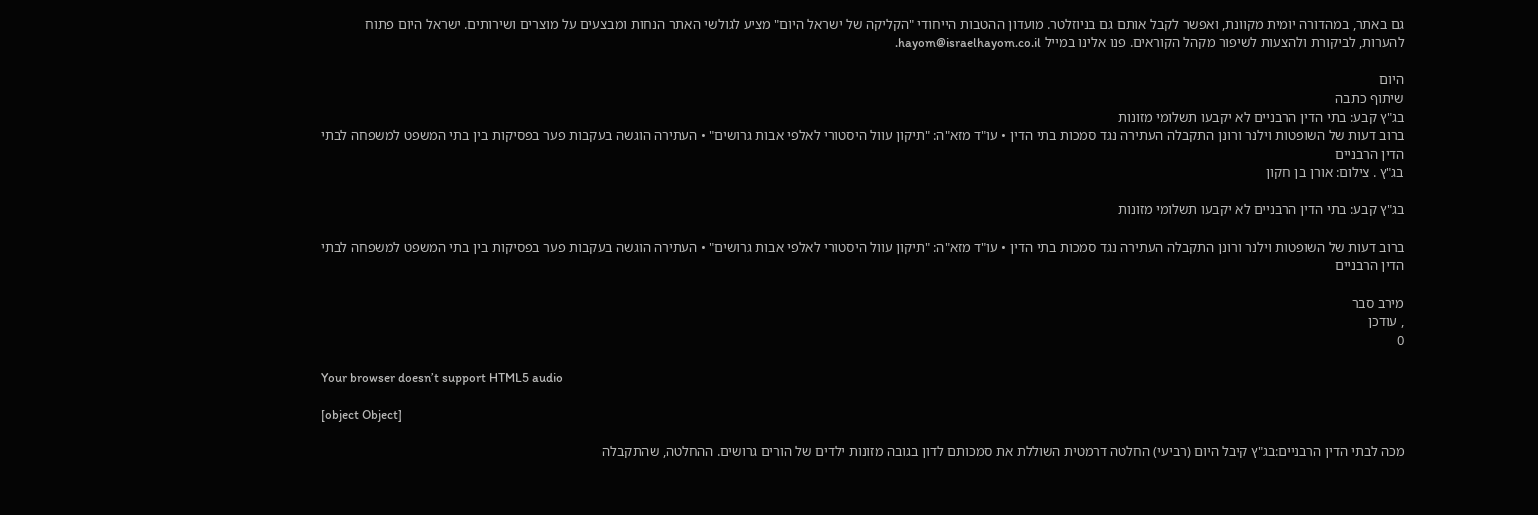גם באתר, במהדורה יומית מקוונת, ואפשר לקבל אותם גם בניוזלטר. מועדון ההטבות הייחודי "הקליקה של ישראל היום" מציע לגולשי האתר הנחות ומבצעים על מוצרים ושירותים. ישראל היום פתוח להערות, לביקורת ולהצעות לשיפור מקהל הקוראים. פנו אלינו במייל hayom@israelhayom.co.il.

היום
שיתוף כתבה
בג"ץ קבע: בתי הדין הרבניים לא יקבעו תשלומי מזונות
ברוב דעות של השופטות וילנר ורונן התקבלה העתירה נגד סמכות בתי הדין • עו"ד מזא"ה: "תיקון עוול היסטורי לאלפי אבות גרושים" • העתירה הוגשה בעקבות פער בפסיקות בין בתי המשפט למשפחה לבתי הדין הרבניים
בג"ץ . צילום: אורן בן חקון

בג"ץ קבע: בתי הדין הרבניים לא יקבעו תשלומי מזונות

ברוב דעות של השופטות וילנר ורונן התקבלה העתירה נגד סמכות בתי הדין • עו"ד מזא"ה: "תיקון עוול היסטורי לאלפי אבות גרושים" • העתירה הוגשה בעקבות פער בפסיקות בין בתי המשפט למשפחה לבתי הדין הרבניים

מירב סבר
, עודכן
0

Your browser doesn’t support HTML5 audio

[object Object]

מכה לבתי הדין הרבניים:בג"ץ קיבל היום (רביעי) החלטה דרמטית השוללת את סמכותם לדון בגובה מזונות ילדים של הורים גרושים. ההחלטה, שהתקבלה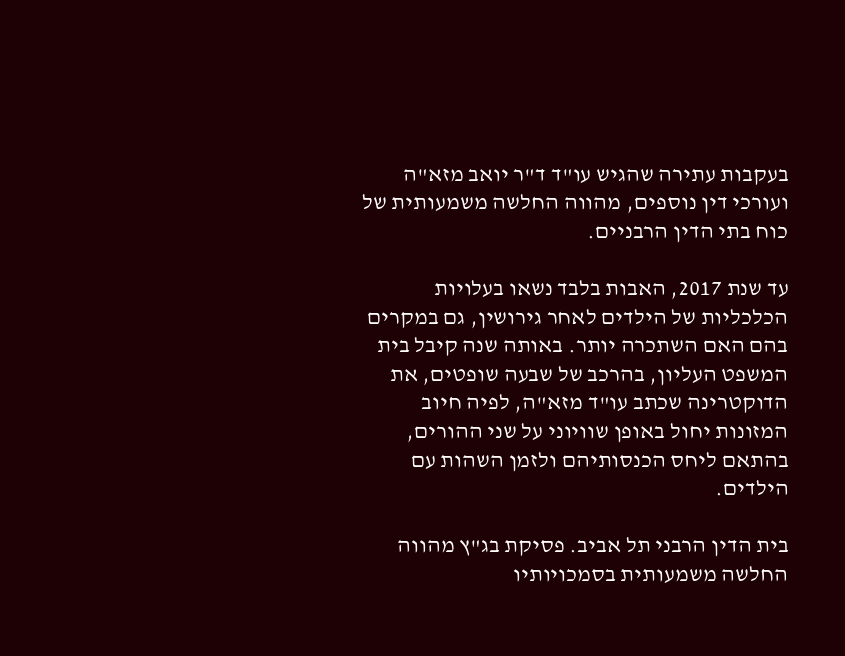בעקבות עתירה שהגיש עו"ד ד"ר יואב מזא"ה ועורכי דין נוספים, מהווה החלשה משמעותית של כוח בתי הדין הרבניים.

עד שנת 2017, האבות בלבד נשאו בעלויות הכלכליות של הילדים לאחר גירושין, גם במקרים בהם האם השתכרה יותר. באותה שנה קיבל בית המשפט העליון, בהרכב של שבעה שופטים, את הדוקטרינה שכתב עו"ד מזא"ה, לפיה חיוב המזונות יחול באופן שוויוני על שני ההורים, בהתאם ליחס הכנסותיהם ולזמן השהות עם הילדים.

בית הדין הרבני תל אביב. פסיקת בג"ץ מהווה החלשה משמעותית בסמכויותיו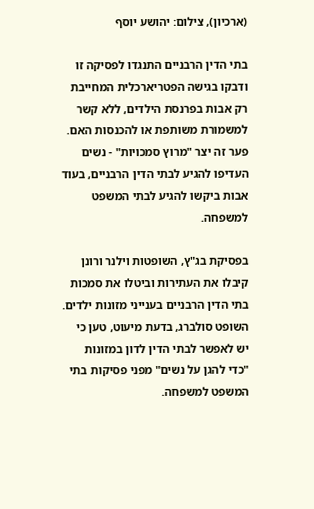(ארכיון), צילום: יהושע יוסף

בתי הדין הרבניים התנגדו לפסיקה זו ודבקו בגישה הפטריארכלית המחייבת רק אבות בפרנסת הילדים, ללא קשר למשמורת משותפת או להכנסות האם. פער זה יצר "מרוץ סמכויות" - נשים העדיפו להגיע לבתי הדין הרבניים, בעוד אבות ביקשו להגיע לבתי המשפט למשפחה.

בפסיקת בג"ץ, השופטות וילנר ורונן קיבלו את העתירות וביטלו את סמכות בתי הדין הרבניים בענייני מזונות ילדים. השופט סולברג, בדעת מיעוט, טען כי יש לאפשר לבתי הדין לדון במזונות "כדי להגן על נשים" מפני פסיקות בתי המשפט למשפחה.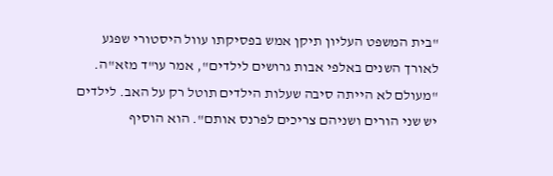"בית המשפט העליון תיקן אמש בפסיקתו עוול היסטורי שפגע לאורך השנים באלפי אבות גרושים לילדים", אמר עו"ד מזא"ה. "מעולם לא הייתה סיבה שעלות הילדים תוטל רק על האב. לילדים יש שני הורים ושניהם צריכים לפרנס אותם". הוא הוסיף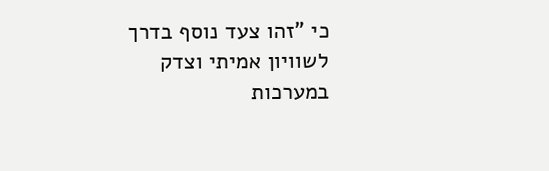כי "זהו צעד נוסף בדרך לשוויון אמיתי וצדק במערכות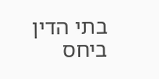בתי הדין ביחס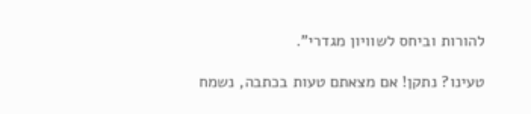להורות וביחס לשוויון מגדרי".

טעינו? נתקן! אם מצאתם טעות בכתבה, נשמח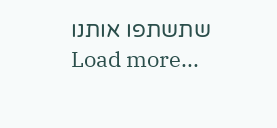שתשתפו אותנו
Load more...